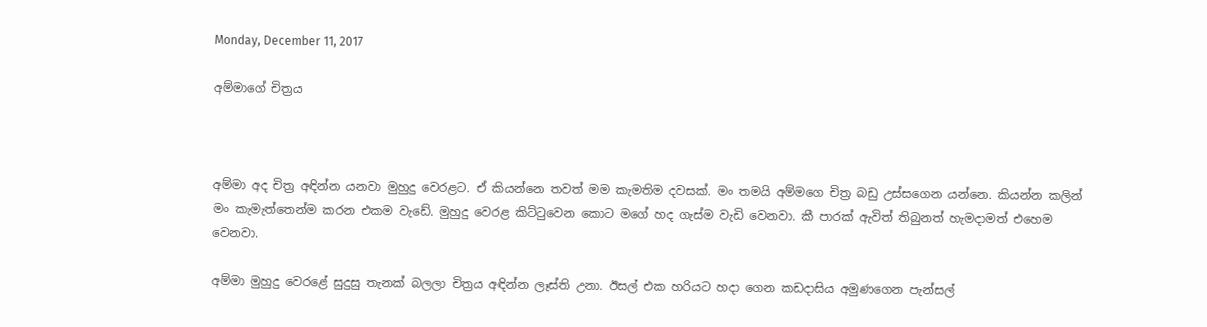Monday, December 11, 2017

අම්මාගේ චිත්‍රය



අම්මා අද චිත්‍ර අඳින්න යනවා මුහුදු වෙරළට. ඒ කියන්නෙ තවත් මම කැමතිම දවසක්. මං තමයි අම්මගෙ චිත්‍ර බඩු උස්සගෙන යන්නෙ. කියන්න කලින් මං කැමැත්තෙන්ම කරන එකම වැඩේ. මුහුදු වෙරළ කිට්ටුවෙන කොට මගේ හද ගැස්ම වැඩි වෙනවා. කී පාරක් ඇවිත් තිබුනත් හැමදාමත් එහෙම වෙනවා.

අම්මා මුහුදු වෙරළේ සුදුසු තැනක් බලලා චිත්‍රය අඳින්න ලෑස්ති උනා. ඊසල් එක හරියට හදා ගෙන කඩදාසිය අමුණගෙන පැන්සල්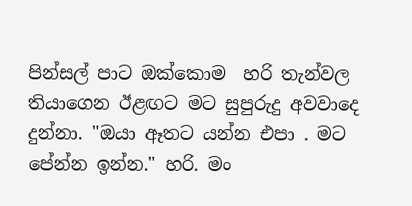පින්සල් පාට ඔක්කොම  හරි තැන්වල තියාගෙන ඊළඟට මට සුපුරුදු අවවාදෙ  දුන්නා. "ඔයා ඈතට යන්න එපා . මට පේන්න ඉන්න." හරි. මං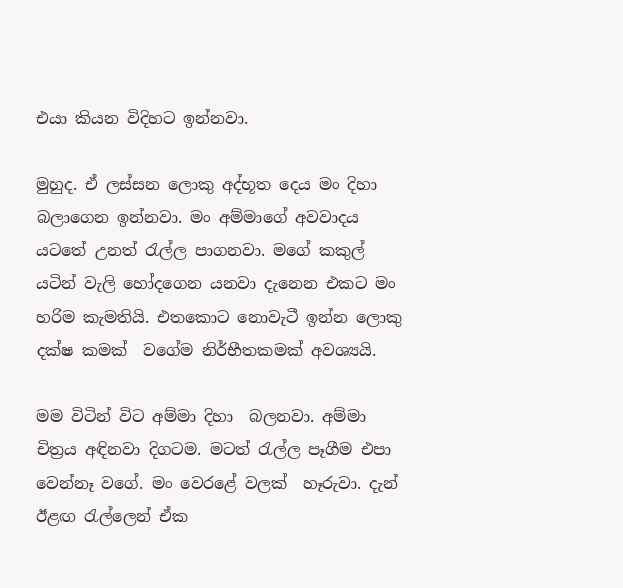එයා කියන විදිහට ඉන්නවා.

මුහුද. ඒ ලස්සන ලොකු අද්භූත දෙය මං දිහා බලාගෙන ඉන්නවා. මං අම්මාගේ අවවාදය යටතේ උනත් රැල්ල පාගනවා. මගේ කකුල් යටින් වැලි හෝදගෙන යනවා දැනෙන එකට මං හරිම කැමතියි. එතකොට නොවැටී ඉන්න ලොකු දක්ෂ කමක්  වගේම නිර්භීතකමක් අවශ්‍යයි.

මම විටින් විට අම්මා දිහා  බලනවා. අම්මා චිත්‍රය අඳිනවා දිගටම. මටත් රැල්ල පෑගීම එපා වෙන්නෑ වගේ. මං වෙරළේ වලක්  හෑරුවා. දැන් ඊළඟ රැල්ලෙන් ඒක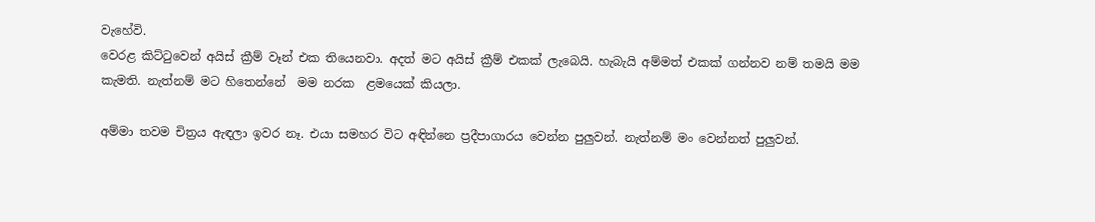වැහේවි.
වෙරළ කිට්ටුවෙන් අයිස් ක්‍රීම් වෑන් එක තියෙනවා. අදත් මට අයිස් ක්‍රීම් එකක් ලැබෙයි. හැබැයි අම්මත් එකක් ගන්නව නම් තමයි මම කැමති. නැත්නම් මට හිතෙන්නේ  මම නරක  ළමයෙක් කියලා.

අම්මා තවම චිත්‍රය ඇඳලා ඉවර නෑ. එයා සමහර විට අඳින්නෙ ප්‍රදීපාගාරය වෙන්න පුලුවන්. නැත්නම් මං වෙන්නත් පුලුවන්.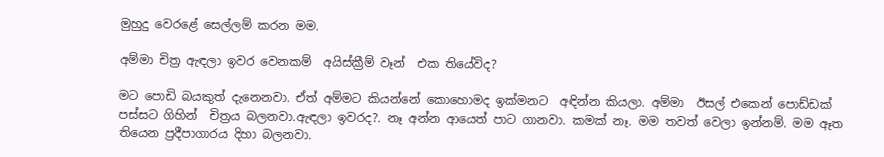මුහුදු වෙරළේ සෙල්ලම් කරන මම.

අම්මා චිත්‍ර ඇඳලා ඉවර වෙනකම්  අයිස්ක්‍රීම් වෑන්  එක තියේවිද?

මට පොඩි බයකුත් දැනෙනවා. ඒත් අම්මට කියන්නේ කොහොමද ඉක්මනට  අඳින්න කියලා. අම්මා  ඊසල් එකෙන් පොඩ්ඩක් පස්සට ගිහින්  චිත්‍රය බලනවා.ඇඳලා ඉවරද?. නෑ අන්න ආයෙත් පාට ගානවා. කමක් නෑ. මම තවත් වෙලා ඉන්නම්. මම ඈත තියෙන ප්‍රදීපාගාරය දිහා බලනවා.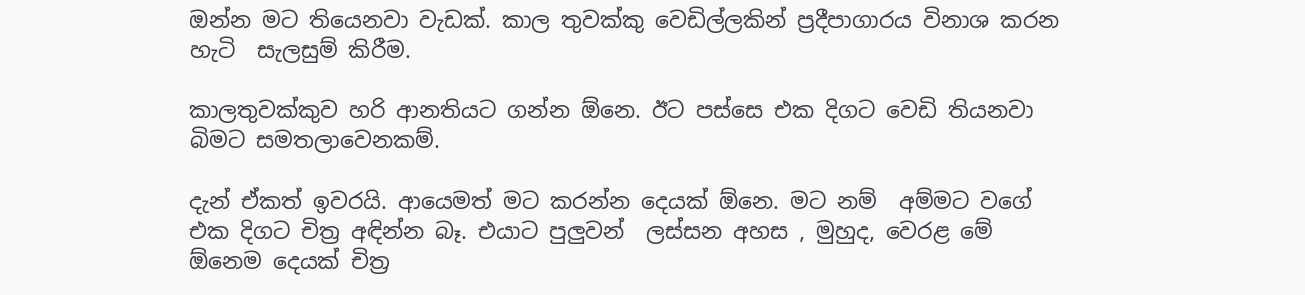ඔන්න මට තියෙනවා වැඩක්. කාල තුවක්කු වෙඩිල්ලකින් ප්‍රදීපාගාරය විනාශ කරන හැටි  සැලසුම් කිරීම.

කාලතුවක්කුව හරි ආනතියට ගන්න ඕනෙ. ඊට පස්සෙ එක දිගට වෙඩි තියනවා  බිමට සමතලාවෙනකම්.

දැන් ඒකත් ඉවරයි. ආයෙමත් මට කරන්න දෙයක් ඕනෙ. මට නම්  අම්මට වගේ එක දිගට චිත්‍ර අඳින්න බෑ. එයාට පුලුවන්  ලස්සන අහස , මුහුද, වෙරළ මේ ඕනෙම දෙයක් චිත්‍ර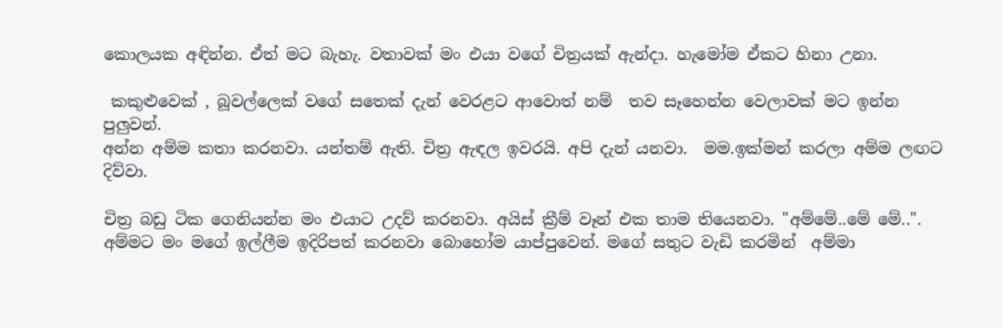කොලයක අඳින්න. ඒත් මට බැහැ. වතාවක් මං එයා වගේ චිත්‍රයක් ඇන්දා. හැමෝම ඒකට හිනා උනා.

 කකුළුවෙක් , බූවල්ලෙක් වගේ සතෙක් දැන් වෙරළට ආවොත් නම්  තව සෑහෙන්න වෙලාවක් මට ඉන්න පුලුවන්.
අන්න අම්ම කතා කරනවා. යන්තම් ඇති. චිත්‍ර ඇඳල ඉවරයි. අපි දැන් යනවා.  මම.ඉක්මන් කරලා අම්ම ලඟට දිව්වා.

චිත්‍ර බඩු ටික ගෙනියන්න මං එයාට උදව් කරනවා. අයිස් ක්‍රීම් වෑන් එක තාම තියෙනවා. "අම්මේ..මේ මේ..". අම්මට මං මගේ ඉල්ලීම ඉදිරිපත් කරනවා බොහෝම යාප්පුවෙන්. මගේ සතුට වැඩි කරමින්  අම්මා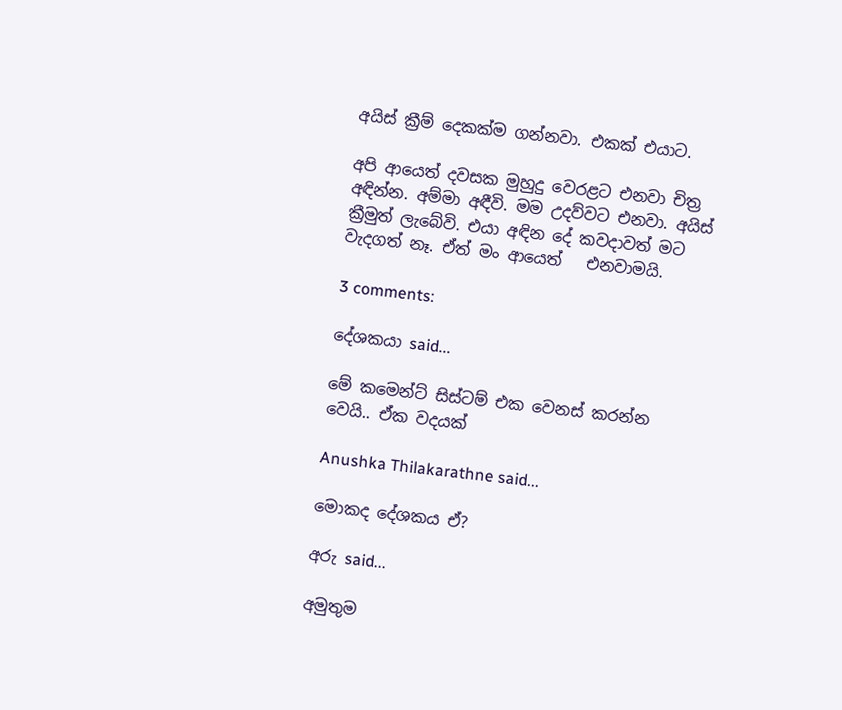අයිස් ක්‍රීම් දෙකක්ම ගන්නවා. එකක් එයාට.

අපි ආයෙත් දවසක මුහුදු වෙරළට එනවා චිත්‍ර අඳින්න. අම්මා අඳීවි. මම උදව්වට එනවා. අයිස් ක්‍රීමුත් ලැබේවි. එයා අඳින දේ කවදාවත් මට වැදගත් නෑ. ඒත් මං ආයෙත්   එනවාමයි.

3 comments:

දේශකයා said...

මේ කමෙන්ට් සිස්ටම් එක වෙනස් කරන්න වෙයි.. ඒක වදයක්

Anushka Thilakarathne said...

මොකද දේශකය ඒ?

අරු said...

අමුතුම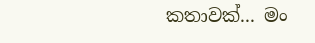කතාවක්... මං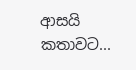ආසයි කතාවට...